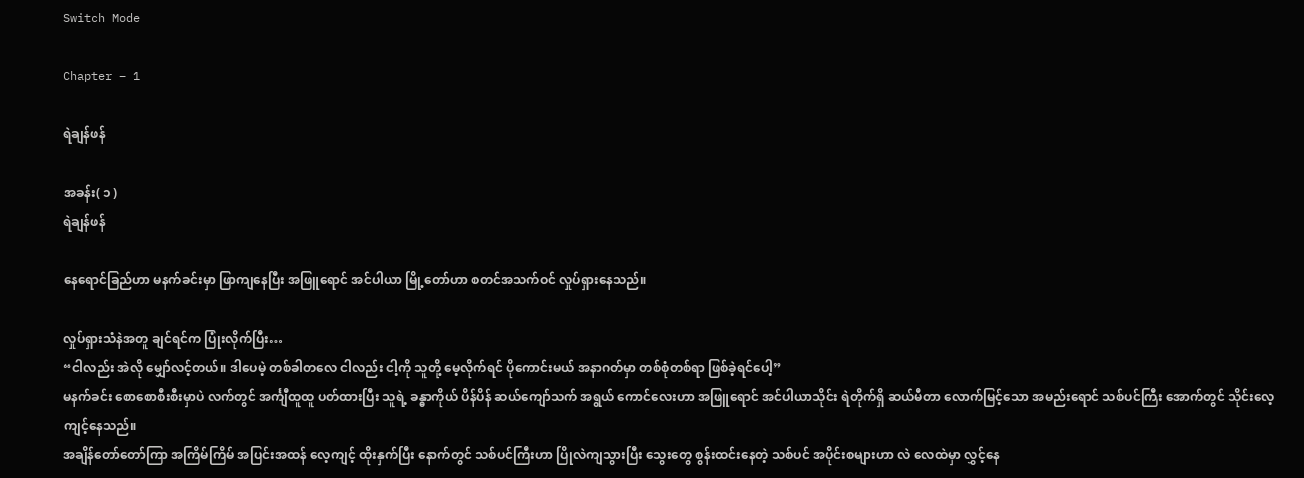Switch Mode

Chapter – 1

ရဲချန်ဖန်

အခန်း( ၁ )
ရဲချန်ဖန်

နေရောင်ခြည်ဟာ မနက်ခင်းမှာ ဖြာကျနေပြီး အဖြူရောင် အင်ပါယာ မြို့တော်ဟာ စတင်အသက်ဝင် လှုပ်ရှားနေသည်။

လှုပ်ရှားသံနဲအတူ ချင်ရင်က ပြုံးလိုက်ပြီး…
“ငါလည်း အဲလို မျှော်လင့်တယ်။ ဒါပေမဲ့ တစ်ခါတလေ ငါလည်း ငါ့ကို သူတို့ မေ့လိုက်ရင် ပိုကောင်းမယ် အနာဂတ်မှာ တစ်စုံတစ်ရာ ဖြစ်ခဲ့ရင်ပေါ့”
မနက်ခင်း စောစောစီးစီးမှာပဲ လက်တွင် အင်္ကျီထူထူ ပတ်ထားပြီး သူရဲ့ ခန္ဓာကိုယ် ပိန်ပိန် ဆယ်ကျော်သက် အရွယ် ကောင်လေးဟာ အဖြူရောင် အင်ပါယာသိုင်း ရဲတိုက်ရှိ ဆယ်မီတာ လောက်မြင့်သော အမည်းရောင် သစ်ပင်ကြီး အောက်တွင် သိုင်းလေ့ကျင့်နေသည်။
အချိန်တော်တော်ကြာ အကြိမ်ကြိမ် အပြင်းအထန် လေ့ကျင့် ထိုးနှက်ပြီး နောက်တွင် သစ်ပင်ကြီးဟာ ပြိုလဲကျသွားပြီး သွေးတွေ စွန်းထင်းနေတဲ့ သစ်ပင် အပိုင်းစများဟာ လဲ လေထဲမှာ လွှင့်နေ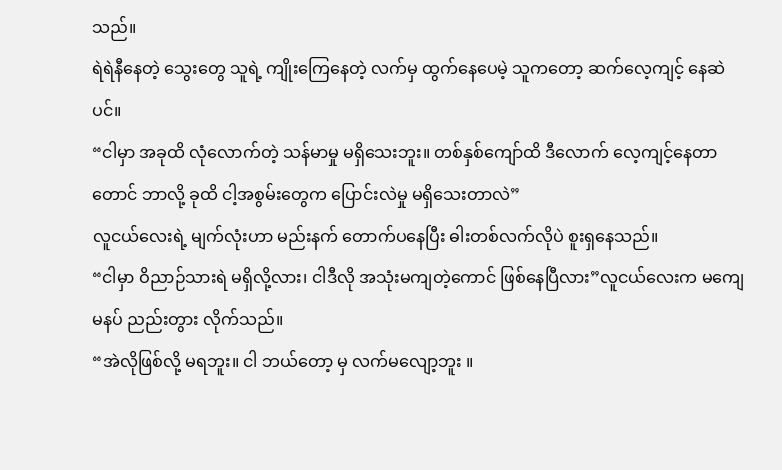သည်။
ရဲရဲနီနေတဲ့ သွေးတွေ သူရဲ့ ကျိုးကြေနေတဲ့ လက်မှ ထွက်နေပေမဲ့ သူကတော့ ဆက်လေ့ကျင့် နေဆဲပင်။
“ငါမှာ အခုထိ လုံလောက်တဲ့ သန်မာမှု မရှိသေးဘူး။ တစ်နှစ်ကျော်ထိ ဒီလောက် လေ့ကျင့်နေတာတောင် ဘာလို့ ခုထိ ငါ့အစွမ်းတွေက ပြောင်းလဲမှု မရှိသေးတာလဲ”
လူငယ်လေးရဲ့ မျက်လုံးဟာ မည်းနက် တောက်ပနေပြီး ဓါးတစ်လက်လိုပဲ စူးရှနေသည်။
“ငါမှာ ဝိညာဉ်သားရဲ မရှိလို့လား၊ ငါဒီလို အသုံးမကျတဲ့ကောင် ဖြစ်နေပြီလား”လူငယ်လေးက မကျေမနပ် ညည်းတွား လိုက်သည်။
“အဲလိုဖြစ်လို့ မရဘူး။ ငါ ဘယ်တော့ မှ လက်မလျော့ဘူး ။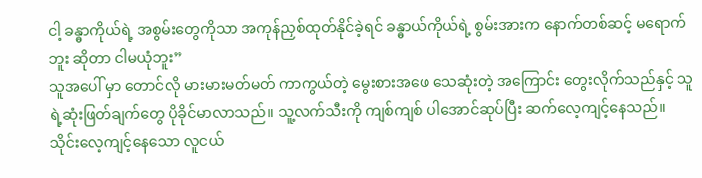ငါ့ ခန္ဓာကိုယ်ရဲ့ အစွမ်းတွေကိုသာ အကုန်ညှစ်ထုတ်နိုင်ခဲ့ရင် ခန္ဓာယ်ကိုယ်ရဲ့ စွမ်းအားက နောက်တစ်ဆင့် မရောက်ဘူး ဆိုတာ ငါမယုံဘူး”
သူအပေါ် မှာ တောင်လို မားမားမတ်မတ် ကာကွယ်တဲ့ မွေးစားအဖေ သေဆုံးတဲ့ အကြောင်း တွေးလိုက်သည်နှင့် သူရဲ့ဆုံးဖြတ်ချက်တွေ ပိုခိုင်မာလာသည်။ သူ့လက်သီးကို ကျစ်ကျစ် ပါအောင်ဆုပ်ပြီး ဆက်လေ့ကျင့်နေသည်။
သိုင်းလေ့ကျင့်နေသော လူငယ်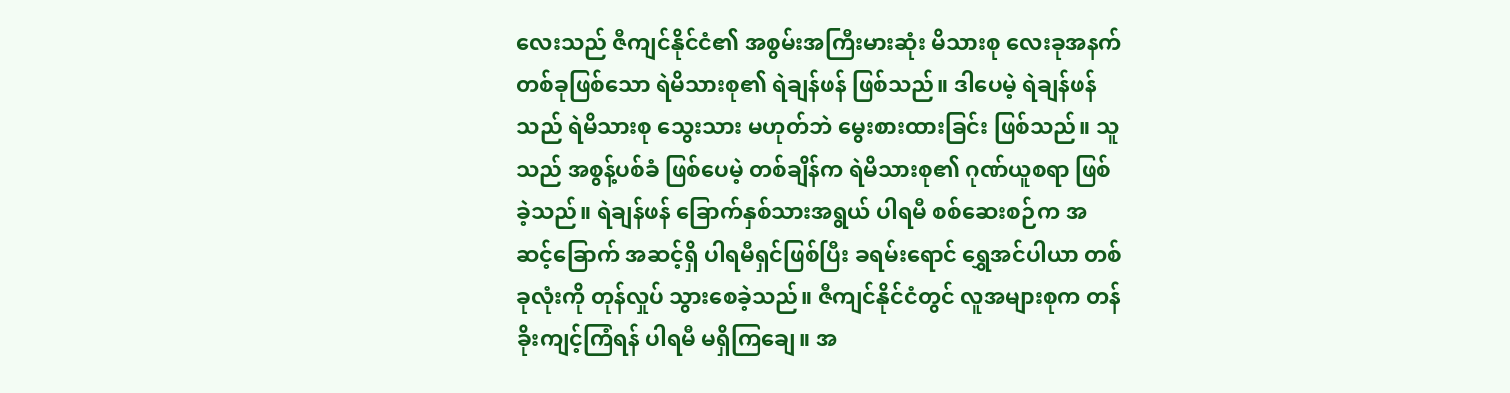လေးသည် ဇီကျင်နိုင်ငံ၏ အစွမ်းအကြီးမားဆုံး မိသားစု လေးခုအနက် တစ်ခုဖြစ်သော ရဲမိသားစု၏ ရဲချန်ဖန် ဖြစ်သည်။ ဒါပေမဲ့ ရဲချန်ဖန် သည် ရဲမိသားစု သွေးသား မဟုတ်ဘဲ မွေးစားထားခြင်း ဖြစ်သည်။ သူသည် အစွန့်ပစ်ခံ ဖြစ်ပေမဲ့ တစ်ချိန်က ရဲမိသားစု၏ ဂုဏ်ယူစရာ ဖြစ်ခဲ့သည်။ ရဲချန်ဖန် ခြောက်နှစ်သားအရွယ် ပါရမီ စစ်ဆေးစဉ်က အဆင့်ခြောက် အဆင့်ရှိ ပါရမီရှင်ဖြစ်ပြီး ခရမ်းရောင် ရွှေအင်ပါယာ တစ်ခုလုံးကို တုန်လှုပ် သွားစေခဲ့သည်။ ဇီကျင်နိုင်ငံတွင် လူအများစုက တန်ခိုးကျင့်ကြံရန် ပါရမီ မရှိကြချေ။ အ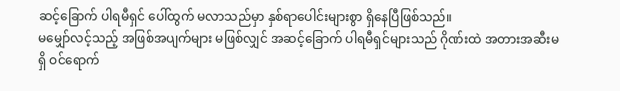ဆင့်ခြောက် ပါရမီရှင် ပေါ်ထွက် မလာသည်မှာ နှစ်ရာပေါင်းများစွာ ရှိနေပြီဖြစ်သည်။
မမျှော်လင့်သည့် အဖြစ်အပျက်များ မဖြစ်လျှင် အဆင့်ခြောက် ပါရမီရှင်များသည် ဂိုဏ်းထဲ အတားအဆီးမရှိ ဝင်ရောက်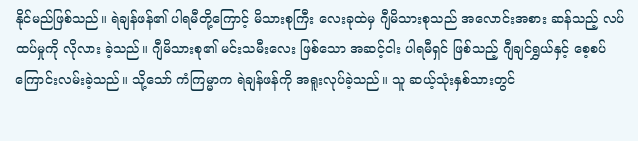နိုင်မည်ဖြစ်သည်။ ရဲချန်ဖန်၏ ပါရမီတို့ကြောင့် မိသားစုကြီး လေးခုထဲမှ ဂျီမိသားစုသည် အလောင်းအစား ဆန်သည့် လပ်ထပ်မှုကို လိုလား ခဲ့သည်။ ဂျီမိသားစု၏ မင်းသမီးလေး ဖြစ်သော အဆင့်ငါး ပါရမီရှင် ဖြစ်သည့် ဂျီချင်ရွှယ်နှင့် စေ့စပ်ကြောင်းလမ်းခဲ့သည်။ သို့သော် ကံကြမ္မာက ရဲချန်ဖန်ကို အရူးလုပ်ခဲ့သည်။ သူ ဆယ့်သုံးနှစ်သားတွင်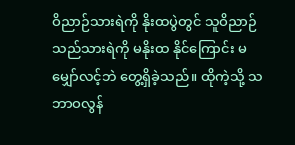ဝိညာဉ်သားရဲကို နိုးထပွဲတွင် သူဝိညာဉ်သည်သားရဲကို မနိုးထ နိုင်ကြောင်း မမျှော်လင့်ဘဲ တွေ့ရှိခဲ့သည်။ ထိုကဲ့သို့ သဘာဝလွန်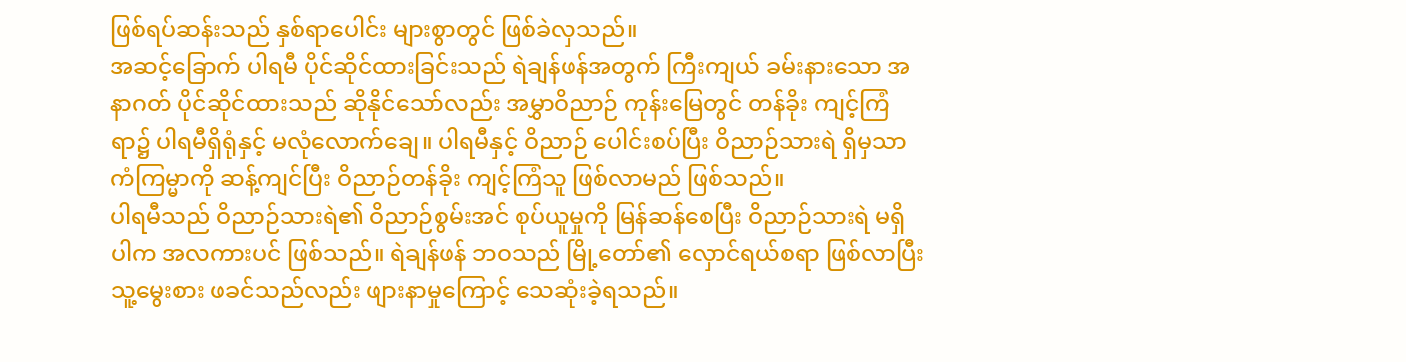ဖြစ်ရပ်ဆန်းသည် နှစ်ရာပေါင်း များစွာတွင် ဖြစ်ခဲလှသည်။
အဆင့်ခြောက် ပါရမီ ပိုင်ဆိုင်ထားခြင်းသည် ရဲချန်ဖန်အတွက် ကြီးကျယ် ခမ်းနားသော အနာဂတ် ပိုင်ဆိုင်ထားသည် ဆိုနိုင်သော်လည်း အမွှာဝိညာဉ် ကုန်းမြေတွင် တန်ခိုး ကျင့်ကြံရာ၌ ပါရမီရှိရုံနှင့် မလုံလောက်ချေ။ ပါရမီနှင့် ဝိညာဉ် ပေါင်းစပ်ပြီး ဝိညာဉ်သားရဲ ရှိမှသာ ကံကြမ္မာကို ဆန့်ကျင်ပြီး ဝိညာဉ်တန်ခိုး ကျင့်ကြံသူ ဖြစ်လာမည် ဖြစ်သည်။
ပါရမီသည် ဝိညာဉ်သားရဲ၏ ဝိညာဉ်စွမ်းအင် စုပ်ယူမှုကို မြန်ဆန်စေပြီး ဝိညာဉ်သားရဲ မရှိပါက အလကားပင် ဖြစ်သည်။ ရဲချန်ဖန် ဘဝသည် မြို့တော်၏ လှောင်ရယ်စရာ ဖြစ်လာပြီး သူ့မွေးစား ဖခင်သည်လည်း ဖျားနာမှုကြောင့် သေဆုံးခဲ့ရသည်။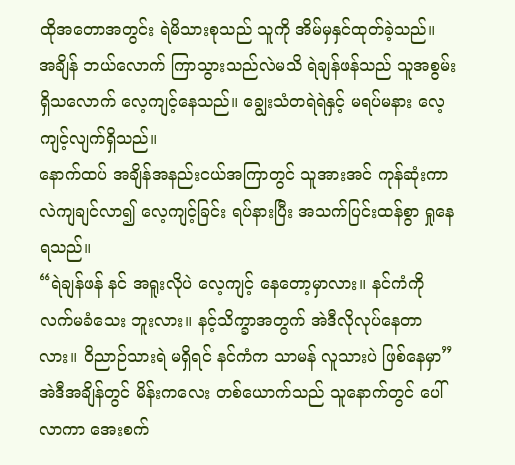ထိုအတောအတွင်း ရဲမိသားစုသည် သူကို အိမ်မှနှင်ထုတ်ခဲ့သည်။
အချိန် ဘယ်လောက် ကြာသွားသည်လဲမသိ ရဲချန်ဖန်သည် သူအစွမ်းရှိသလောက် လေ့ကျင့်နေသည်။ ချွေးသံတရဲရဲနှင့် မရပ်မနား လေ့ကျင့်လျက်ရှိသည်။
နောက်ထပ် အချိန်အနည်းငယ်အကြာတွင် သူအားအင် ကုန်ဆုံးကာ လဲကျချင်လာ၍ လေ့ကျင့်ခြင်း ရပ်နားပြီး အသက်ပြင်းထန်စွာ ရှုနေရသည်။
“ရဲချန်ဖန် နင် အရူးလိုပဲ လေ့ကျင့် နေတော့မှာလား။ နင်ကံကို လက်မခံသေး ဘူးလား။ နင့်သိက္ခာအတွက် အဲဒီလိုလုပ်နေတာလား။ ဝိညာဉ်သားရဲ မရှိရင် နင်ကံက သာမန် လူသားပဲ ဖြစ်နေမှာ”
အဲဒီအချိန်တွင် မိန်းကလေး တစ်ယောက်သည် သူနောက်တွင် ပေါ်လာကာ အေးစက်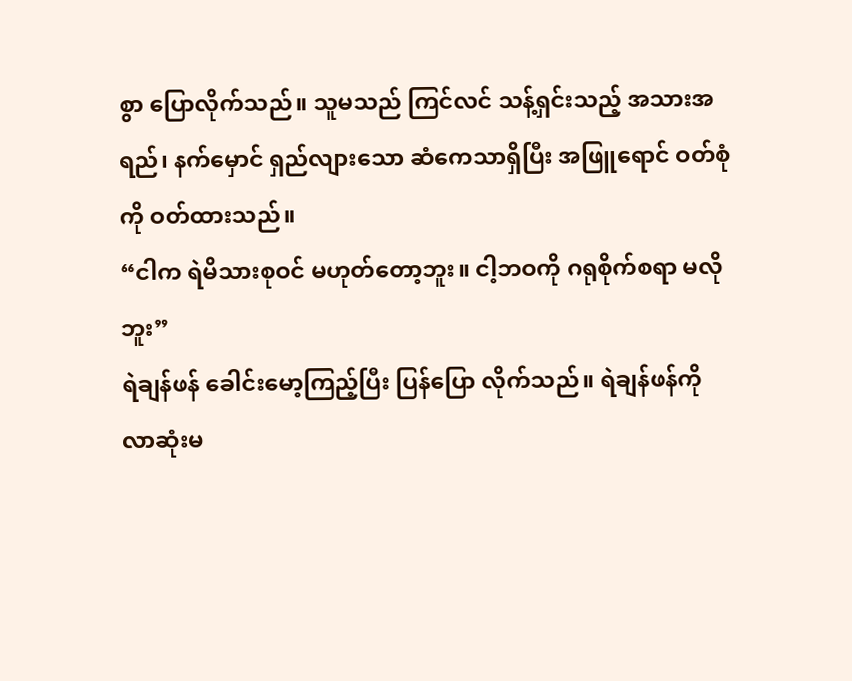စွာ ပြောလိုက်သည်။ သူမသည် ကြင်လင် သန့်ရှင်းသည့် အသားအရည်၊ နက်မှောင် ရှည်လျားသော ဆံကေသာရှိပြီး အဖြူရောင် ဝတ်စုံကို ဝတ်ထားသည်။
“ငါက ရဲမိသားစုဝင် မဟုတ်တော့ဘူး။ ငါ့ဘဝကို ဂရုစိုက်စရာ မလိုဘူး”
ရဲချန်ဖန် ခေါင်းမော့ကြည့်ပြီး ပြန်ပြော လိုက်သည်။ ရဲချန်ဖန်ကို လာဆုံးမ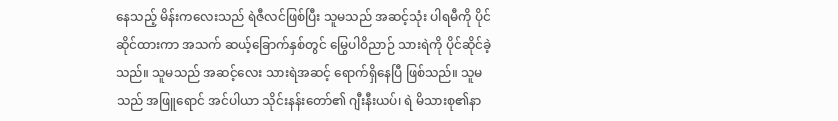နေသည့် မိန်းကလေးသည် ရဲဇီလင်ဖြစ်ပြီး သူမသည် အဆင့်သုံး ပါရမီကို ပိုင်ဆိုင်ထားကာ အသက် ဆယ့်ခြောက်နှစ်တွင် မြွေပါဝိညာဉ် သားရဲကို ပိုင်ဆိုင်ခဲ့သည်။ သူမသည် အဆင့်လေး သားရဲအဆင့် ရောက်ရှိနေပြီ ဖြစ်သည်။ သူမသည် အဖြူရောင် အင်ပါယာ သိုင်းနန်းတော်၏ ဂျီးနီးယပ်၊ ရဲ မိသားစု၏နာ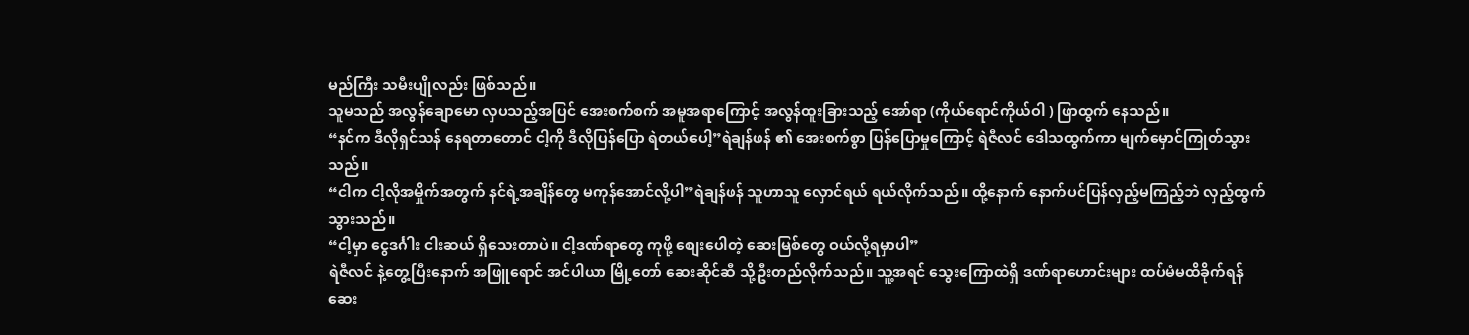မည်ကြီး သမီးပျိုလည်း ဖြစ်သည်။
သူမသည် အလွန်ချောမော လှပသည့်အပြင် အေးစက်စက် အမူအရာကြောင့် အလွန်ထူးခြားသည့် အော်ရာ (ကိုယ်ရောင်ကိုယ်ဝါ ) ဖြာထွက် နေသည်။
“နင်က ဒီလိုရှင်သန် နေရတာတောင် ငါ့ကို ဒီလိုပြန်ပြော ရဲတယ်ပေါ့”ရဲချန်ဖန် ၏ အေးစက်စွာ ပြန်ပြောမှုကြောင့် ရဲဇီလင် ဒေါသထွက်ကာ မျက်မှောင်ကြုတ်သွားသည်။
“ငါက ငါ့လိုအမှိုက်အတွက် နင်ရဲ့အချိန်တွေ မကုန်အောင်လို့ပါ”ရဲချန်ဖန် သူဟာသူ လှောင်ရယ် ရယ်လိုက်သည်။ ထို့နောက် နောက်ပင်ပြန်လှည့်မကြည့်ဘဲ လှည့်ထွက်သွားသည်။
“ငါ့မှာ ငွေဒင်္ဂါး ငါးဆယ် ရှိသေးတာပဲ။ ငါ့ဒဏ်ရာတွေ ကုဖို့ စျေးပေါတဲ့ ဆေးမြစ်တွေ ဝယ်လို့ရမှာပါ”
ရဲဇီလင် နဲ့တွေ့ပြီးနောက် အဖြူရောင် အင်ပါယာ မြို့တော် ဆေးဆိုင်ဆီ သို့ဦးတည်လိုက်သည်။ သူ့အရင် သွေးကြောထဲရှိ ဒဏ်ရာဟောင်းများ ထပ်မံမထိခိုက်ရန် ဆေး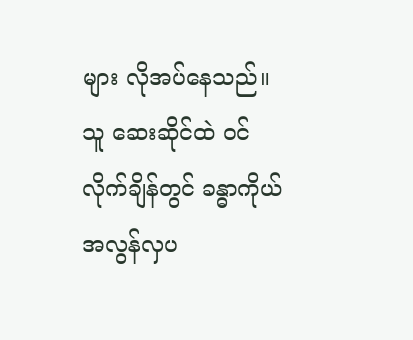များ လိုအပ်နေသည်။ သူ ဆေးဆိုင်ထဲ ဝင်လိုက်ချိန်တွင် ခန္ဓာကိုယ် အလွန်လှပ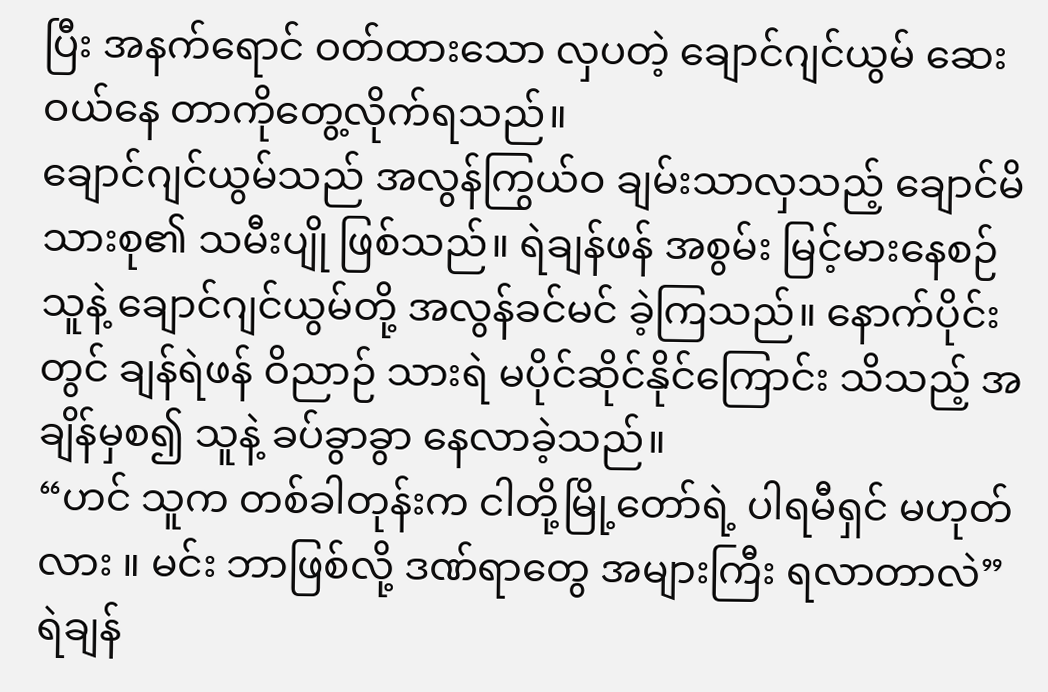ပြီး အနက်ရောင် ဝတ်ထားသော လှပတဲ့ ချောင်ဂျင်ယွမ် ဆေးဝယ်နေ တာကိုတွေ့လိုက်ရသည်။
ချောင်ဂျင်ယွမ်သည် အလွန်ကြွယ်ဝ ချမ်းသာလှသည့် ချောင်မိသားစု၏ သမီးပျို ဖြစ်သည်။ ရဲချန်ဖန် အစွမ်း မြင့်မားနေစဉ် သူနဲ့ ချောင်ဂျင်ယွမ်တို့ အလွန်ခင်မင် ခဲ့ကြသည်။ နောက်ပိုင်းတွင် ချန်ရဲဖန် ဝိညာဉ် သားရဲ မပိုင်ဆိုင်နိုင်ကြောင်း သိသည့် အချိန်မှစ၍ သူနဲ့ ခပ်ခွာခွာ နေလာခဲ့သည်။
“ဟင် သူက တစ်ခါတုန်းက ငါတို့မြို့တော်ရဲ့ ပါရမီရှင် မဟုတ်လား ။ မင်း ဘာဖြစ်လို့ ဒဏ်ရာတွေ အများကြီး ရလာတာလဲ”
ရဲချန်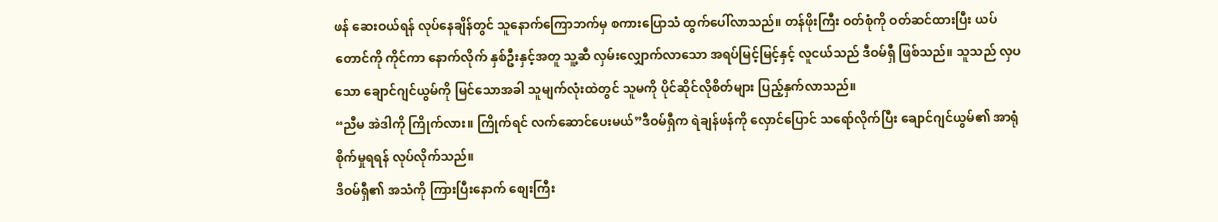ဖန် ဆေးဝယ်ရန် လုပ်နေချိန်တွင် သူနောက်ကြောဘက်မှ စကားပြောသံ ထွက်ပေါ်လာသည်။ တန်ဖိုးကြီး ဝတ်စုံကို ဝတ်ဆင်ထားပြီး ယပ်တောင်ကို ကိုင်ကာ နောက်လိုက် နှစ်ဦးနှင့်အတူ သူ့ဆီ လှမ်းလျှောက်လာသော အရပ်မြင့်မြင့်နှင့် လူငယ်သည် ဒီဝမ်ရှီ ဖြစ်သည်။ သူသည် လှပသော ချောင်ဂျင်ယွမ်ကို မြင်သောအခါ သူမျက်လုံးထဲတွင် သူမကို ပိုင်ဆိုင်လိုစိတ်များ ပြည့်နှက်လာသည်။
“ညီမ အဲဒါကို ကြိုက်လား။ ကြိုက်ရင် လက်ဆောင်ပေးမယ်”ဒီဝမ်ရှီက ရဲချန်ဖန်ကို လှောင်ပြောင် သရော်လိုက်ပြီး ချောင်ဂျင်ယွမ်၏ အာရုံစိုက်မှုရရန် လုပ်လိုက်သည်။
ဒိဝမ်ရှီ၏ အသံကို ကြားပြီးနောက် စျေးကြီး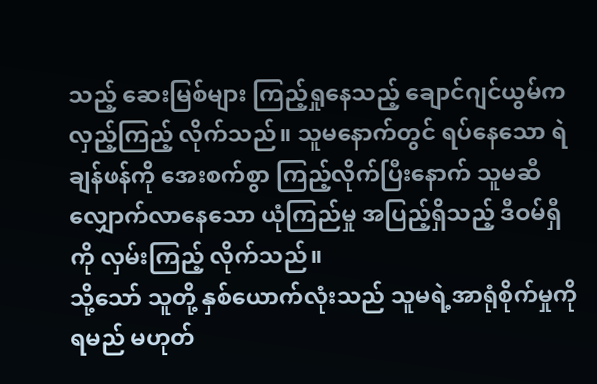သည့် ဆေးမြစ်များ ကြည့်ရှုနေသည့် ချောင်ဂျင်ယွမ်က လှည့်ကြည့် လိုက်သည်။ သူမနောက်တွင် ရပ်နေသော ရဲချန်ဖန်ကို အေးစက်စွာ ကြည့်လိုက်ပြီးနောက် သူမဆီ လျှောက်လာနေသော ယုံကြည်မှု အပြည့်ရှိသည့် ဒီဝမ်ရှီကို လှမ်းကြည့် လိုက်သည်။
သို့သော် သူတို့ နှစ်ယောက်လုံးသည် သူမရဲ့အာရုံစိုက်မှုကို ရမည် မဟုတ်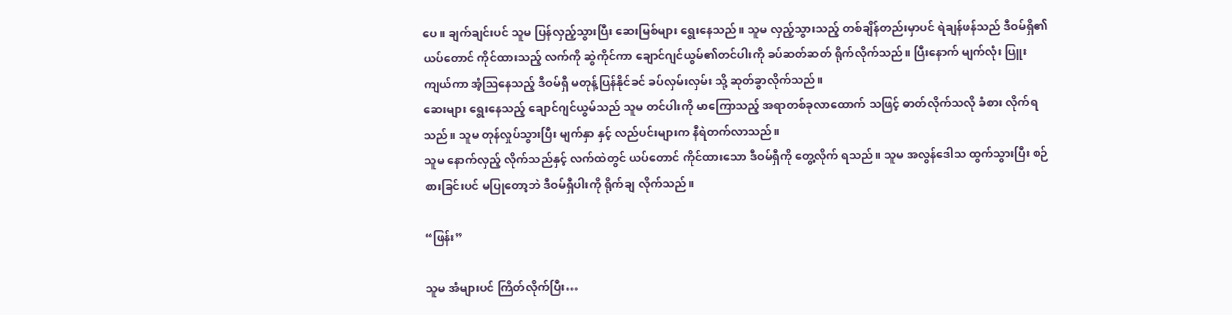ပေ။ ချက်ချင်းပင် သူမ ပြန်လှည့်သွားပြီး ဆေးမြစ်များ ရွေးနေသည်။ သူမ လှည့်သွားသည့် တစ်ချိန်တည်းမှာပင် ရဲချန်ဖန်သည် ဒီဝမ်ရှိ၏ ယပ်တောင် ကိုင်ထားသည့် လက်ကို ဆွဲကိုင်ကာ ချောင်ဂျင်ယွမ်၏တင်ပါးကို ခပ်ဆတ်ဆတ် ရိုက်လိုက်သည်။ ပြီးနောက် မျက်လုံး ပြူးကျယ်ကာ အံ့ဩနေသည့် ဒီဝမ်ရှီ မတုန့်ပြန်နိုင်ခင် ခပ်လှမ်းလှမ်း သို့ ဆုတ်ခွာလိုက်သည်။
ဆေးများ ရွေးနေသည့် ချောင်ဂျင်ယွမ်သည် သူမ တင်ပါးကို မာကြောသည့် အရာတစ်ခုလာထောက် သဖြင့် ဓာတ်လိုက်သလို ခံစား လိုက်ရသည်။ သူမ တုန်လှုပ်သွားပြီး မျက်နှာ နှင့် လည်ပင်းများက နီရဲတက်လာသည်။
သူမ နောက်လှည့် လိုက်သည်နှင့် လက်ထဲတွင် ယပ်တောင် ကိုင်ထားသော ဒီဝမ်ရှီကို တွေ့လိုက် ရသည်။ သူမ အလွန်ဒေါသ ထွက်သွားပြီး စဉ်စားခြင်းပင် မပြုတော့ဘဲ ဒီဝမ်ရှီပါးကို ရိုက်ချ လိုက်သည်။

“ဖြန်း”

သူမ အံများပင် ကြိတ်လိုက်ပြီး…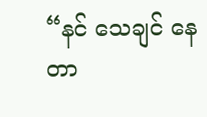“နင် သေချင် နေတာ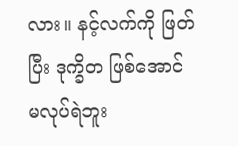လား။ နင့်လက်ကို ဖြတ်ပြီး ဒုက္ခိတ ဖြစ်အောင် မလုပ်ရဲဘူး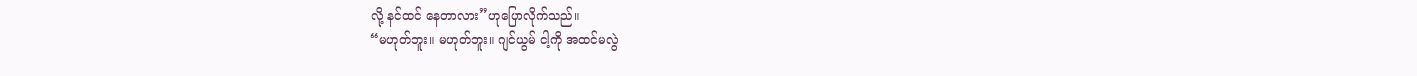လို့ နင်ထင် နေတာလား”ဟုပြောလိုက်သည်။
“မဟုတ်ဘူး။ မဟုတ်ဘူး။ ဂျင်ယွမ် ငါ့ကို အထင်မလွဲ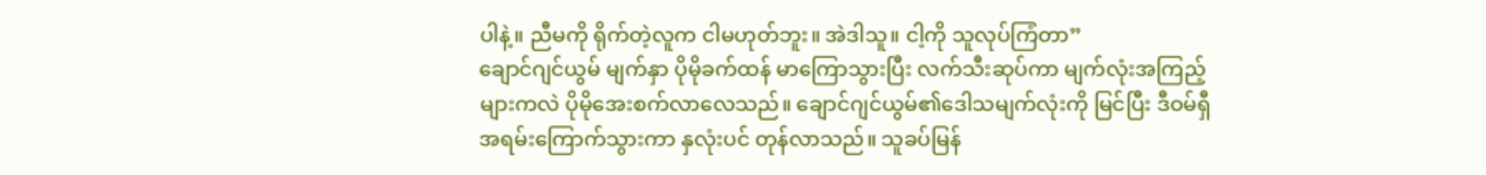ပါနဲ့။ ညီမကို ရိုက်တဲ့လူက ငါမဟုတ်ဘူး။ အဲဒါသူ။ ငါ့ကို သူလုပ်ကြံတာ”
ချောင်ဂျင်ယွမ် မျက်နှာ ပိုမိုခက်ထန် မာကြောသွားပြီး လက်သီးဆုပ်ကာ မျက်လုံးအကြည့်များကလဲ ပိုမိုအေးစက်လာလေသည်။ ချောင်ဂျင်ယွမ်၏ဒေါသမျက်လုံးကို မြင်ပြီး ဒီဝမ်ရှီ အရမ်းကြောက်သွားကာ နှလုံးပင် တုန်လာသည်။ သူခပ်မြန်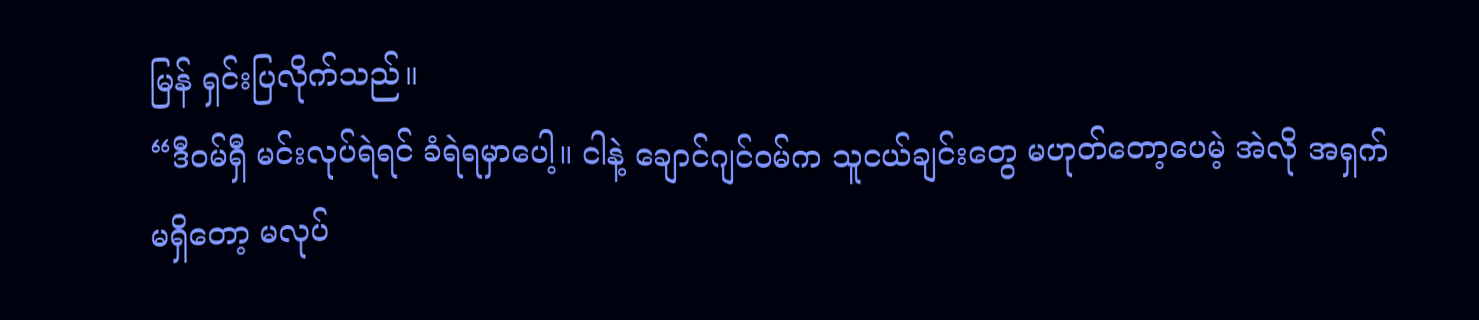မြန် ရှင်းပြလိုက်သည်။
“ဒီဝမ်ရှီ မင်းလုပ်ရဲရင် ခံရဲရမှာပေါ့။ ငါနဲ့ ချောင်ဂျင်ဝမ်က သူငယ်ချင်းတွေ မဟုတ်တော့ပေမဲ့ အဲလို အရှက်မရှိတော့ မလုပ်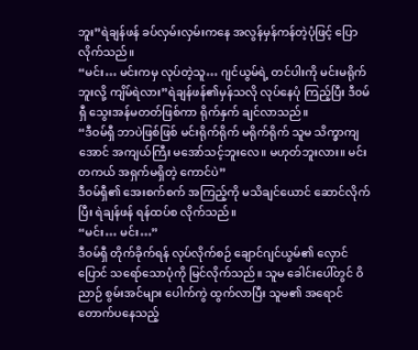ဘူး”ရဲချန်ဖန် ခပ်လှမ်းလှမ်းကနေ အလွန်မှန်ကန်တဲ့ပုံဖြင့် ပြောလိုက်သည်။
“မင်း… မင်းကမှ လုပ်တဲ့သူ… ဂျင်ယွမ်ရဲ့ တင်ပါးကို မင်းမရိုက်ဘူးလို့ ကျိမ်ရဲလား”ရဲချန်ဖန်၏မှန်သလို လုပ်နေပုံ ကြည့်ပြီး ဒီ၀မ်ရှီ သွေးအန်မတတ်ဖြစ်ကာ ရိုက်နှက် ချင်လာသည်။
“ဒီဝမ်ရှီ ဘာပဲဖြစ်ဖြစ် မင်းရိုက်ရိုက် မရိုက်ရိုက် သူမ သိက္ခာကျအောင် အကျယ်ကြီး မအော်သင့်ဘူးလေ။ မဟုတ်ဘူးလား။ မင်းတကယ် အရှက်မရှိတဲ့ ကောင်ပဲ”
ဒီဝမ်ရှီ၏ အေးစက်စက် အကြည့်ကို မသိချင်ယောင် ဆောင်လိုက်ပြီး ရဲချန်ဖန် ရန်ထပ်စ လိုက်သည်။
“မင်း… မင်း…”
ဒီဝမ်ရှီ တိုက်ခိုက်ရန် လုပ်လိုက်စဉ် ချောင်ဂျင်ယွမ်၏ လှောင်ပြောင် သရော်သောပုံကို မြင်လိုက်သည်။ သူမ ခေါင်းပေါ်တွင် ဝိညာဉ် စွမ်းအင်များ ပေါက်ကွဲ ထွက်လာပြီး သူမ၏ အရောင် တောက်ပနေသည့်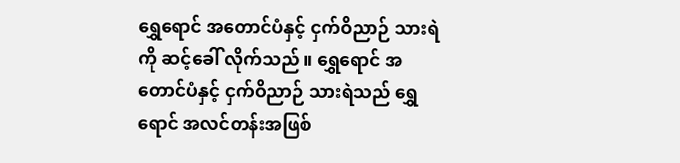ရွှေရောင် အတောင်ပံနှင့် ငှက်ဝိညာဉ် သားရဲကို ဆင့်ခေါ် လိုက်သည်။ ရွှေရောင် အတောင်ပံနှင့် ငှက်ဝိညာဉ် သားရဲသည် ရွှေရောင် အလင်တန်းအဖြစ်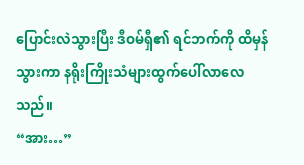ပြောင်းလဲသွားပြီး ဒီဝမ်ရှီ၏ ရင်ဘက်ကို ထိမှန်သွားကာ နရိုးကြိုးသံများထွက်ပေါ်လာလေသည်။
“အား…”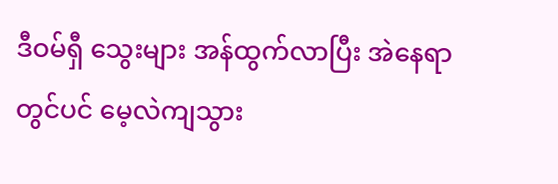ဒီဝမ်ရှီ သွေးများ အန်ထွက်လာပြီး အဲနေရာတွင်ပင် မေ့လဲကျသွား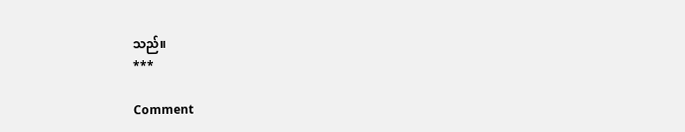သည်။
***

Comment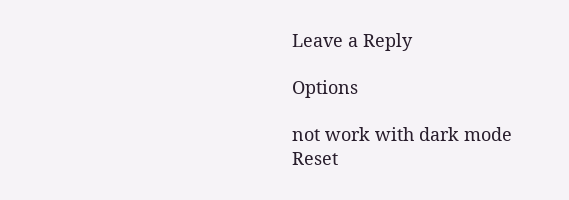Leave a Reply

Options

not work with dark mode
Reset